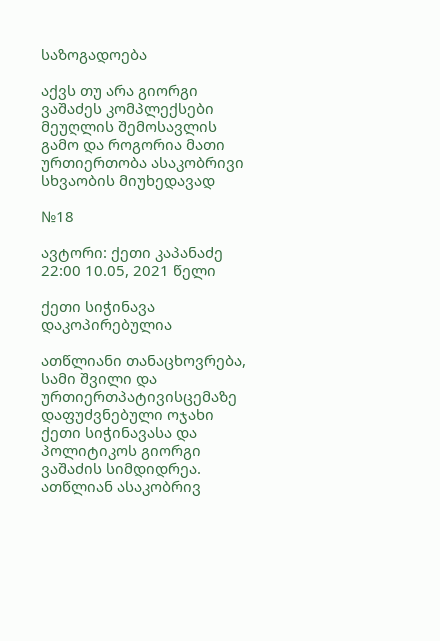საზოგადოება

აქვს თუ არა გიორგი ვაშაძეს კომპლექსები მეუღლის შემოსავლის გამო და როგორია მათი ურთიერთობა ასაკობრივი სხვაობის მიუხედავად

№18

ავტორი: ქეთი კაპანაძე 22:00 10.05, 2021 წელი

ქეთი სიჭინავა
დაკოპირებულია

ათწლიანი თანაცხოვრება, სამი შვილი და ურთიერთპატივისცემაზე დაფუძვნებული ოჯახი ქეთი სიჭინავასა და პოლიტიკოს გიორგი ვაშაძის სიმდიდრეა. ათწლიან ასაკობრივ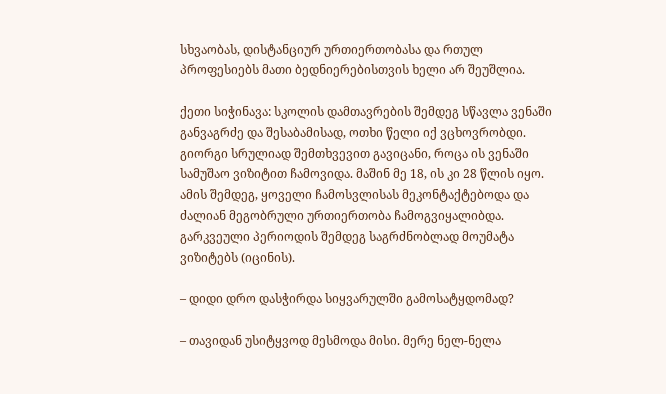სხვაობას, დისტანციურ ურთიერთობასა და რთულ პროფესიებს მათი ბედნიერებისთვის ხელი არ შეუშლია.

ქეთი სიჭინავა: სკოლის დამთავრების შემდეგ სწავლა ვენაში განვაგრძე და შესაბამისად, ოთხი წელი იქ ვცხოვრობდი. გიორგი სრულიად შემთხვევით გავიცანი, როცა ის ვენაში სამუშაო ვიზიტით ჩამოვიდა. მაშინ მე 18, ის კი 28 წლის იყო. ამის შემდეგ, ყოველი ჩამოსვლისას მეკონტაქტებოდა და ძალიან მეგობრული ურთიერთობა ჩამოგვიყალიბდა. გარკვეული პერიოდის შემდეგ საგრძნობლად მოუმატა ვიზიტებს (იცინის).

– დიდი დრო დასჭირდა სიყვარულში გამოსატყდომად?

– თავიდან უსიტყვოდ მესმოდა მისი. მერე ნელ-ნელა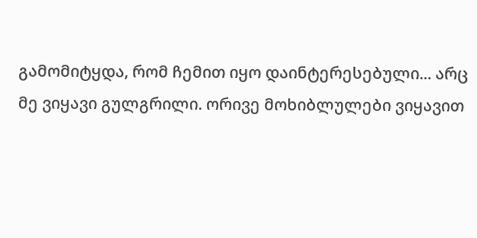გამომიტყდა, რომ ჩემით იყო დაინტერესებული... არც მე ვიყავი გულგრილი. ორივე მოხიბლულები ვიყავით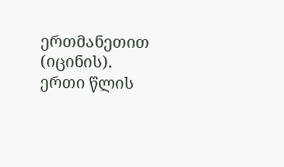ერთმანეთით (იცინის). ერთი წლის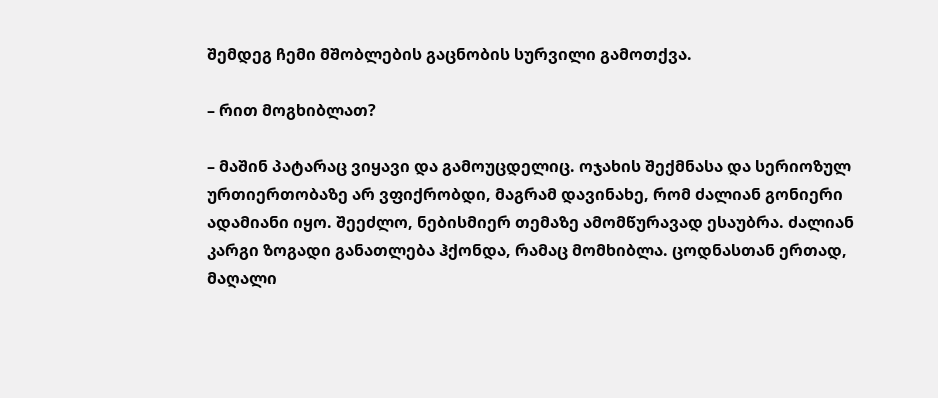შემდეგ ჩემი მშობლების გაცნობის სურვილი გამოთქვა.

– რით მოგხიბლათ?

– მაშინ პატარაც ვიყავი და გამოუცდელიც. ოჯახის შექმნასა და სერიოზულ ურთიერთობაზე არ ვფიქრობდი, მაგრამ დავინახე, რომ ძალიან გონიერი ადამიანი იყო. შეეძლო, ნებისმიერ თემაზე ამომწურავად ესაუბრა. ძალიან კარგი ზოგადი განათლება ჰქონდა, რამაც მომხიბლა. ცოდნასთან ერთად, მაღალი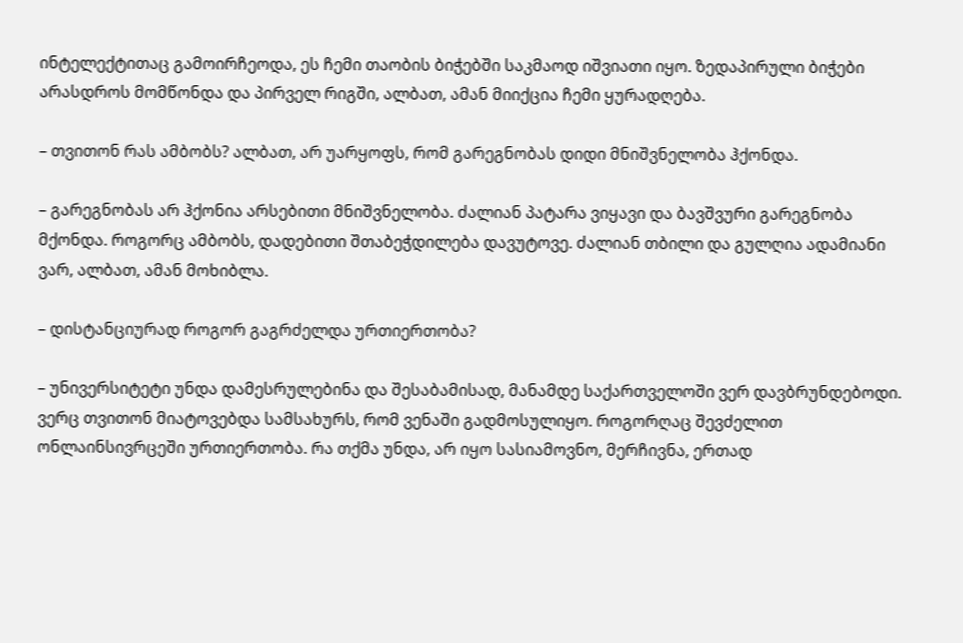ინტელექტითაც გამოირჩეოდა, ეს ჩემი თაობის ბიჭებში საკმაოდ იშვიათი იყო. ზედაპირული ბიჭები არასდროს მომწონდა და პირველ რიგში, ალბათ, ამან მიიქცია ჩემი ყურადღება.

– თვითონ რას ამბობს? ალბათ, არ უარყოფს, რომ გარეგნობას დიდი მნიშვნელობა ჰქონდა.

– გარეგნობას არ ჰქონია არსებითი მნიშვნელობა. ძალიან პატარა ვიყავი და ბავშვური გარეგნობა მქონდა. როგორც ამბობს, დადებითი შთაბეჭდილება დავუტოვე. ძალიან თბილი და გულღია ადამიანი ვარ, ალბათ, ამან მოხიბლა.

– დისტანციურად როგორ გაგრძელდა ურთიერთობა?

– უნივერსიტეტი უნდა დამესრულებინა და შესაბამისად, მანამდე საქართველოში ვერ დავბრუნდებოდი. ვერც თვითონ მიატოვებდა სამსახურს, რომ ვენაში გადმოსულიყო. როგორღაც შევძელით ონლაინსივრცეში ურთიერთობა. რა თქმა უნდა, არ იყო სასიამოვნო, მერჩივნა, ერთად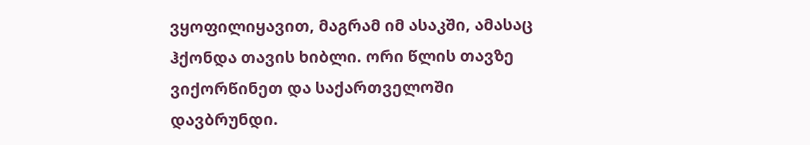ვყოფილიყავით, მაგრამ იმ ასაკში, ამასაც ჰქონდა თავის ხიბლი. ორი წლის თავზე ვიქორწინეთ და საქართველოში დავბრუნდი.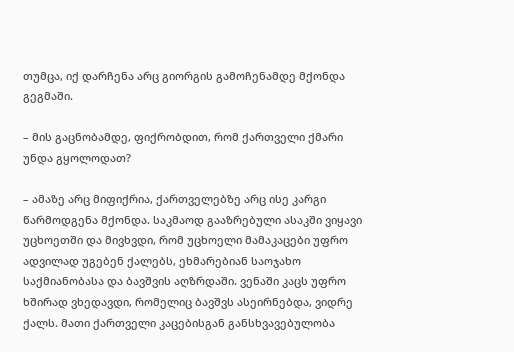თუმცა, იქ დარჩენა არც გიორგის გამოჩენამდე მქონდა გეგმაში.

– მის გაცნობამდე, ფიქრობდით, რომ ქართველი ქმარი უნდა გყოლოდათ?

– ამაზე არც მიფიქრია, ქართველებზე არც ისე კარგი წარმოდგენა მქონდა. საკმაოდ გააზრებული ასაკში ვიყავი უცხოეთში და მივხვდი, რომ უცხოელი მამაკაცები უფრო ადვილად უგებენ ქალებს, ეხმარებიან საოჯახო საქმიანობასა და ბავშვის აღზრდაში. ვენაში კაცს უფრო ხშირად ვხედავდი, რომელიც ბავშვს ასეირნებდა, ვიდრე ქალს. მათი ქართველი კაცებისგან განსხვავებულობა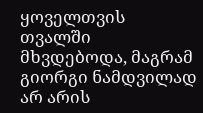ყოველთვის თვალში მხვდებოდა, მაგრამ გიორგი ნამდვილად არ არის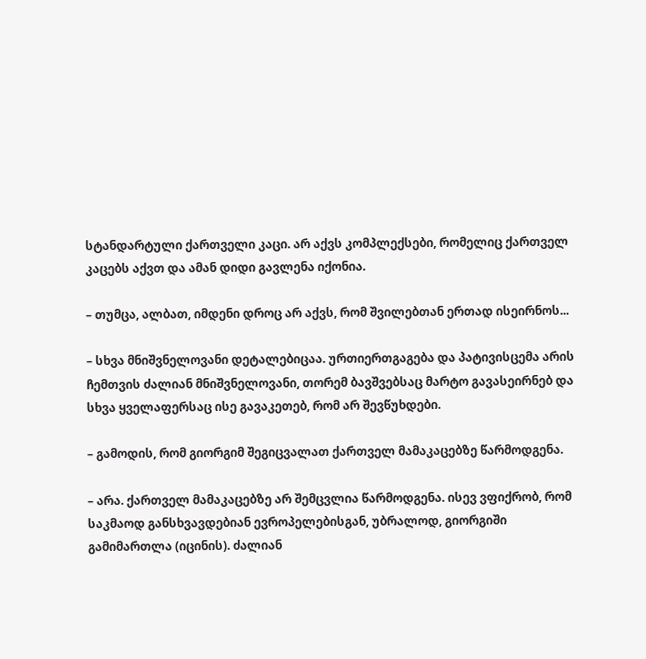სტანდარტული ქართველი კაცი. არ აქვს კომპლექსები, რომელიც ქართველ კაცებს აქვთ და ამან დიდი გავლენა იქონია.

– თუმცა, ალბათ, იმდენი დროც არ აქვს, რომ შვილებთან ერთად ისეირნოს...

– სხვა მნიშვნელოვანი დეტალებიცაა. ურთიერთგაგება და პატივისცემა არის ჩემთვის ძალიან მნიშვნელოვანი, თორემ ბავშვებსაც მარტო გავასეირნებ და სხვა ყველაფერსაც ისე გავაკეთებ, რომ არ შევწუხდები.

– გამოდის, რომ გიორგიმ შეგიცვალათ ქართველ მამაკაცებზე წარმოდგენა.

– არა. ქართველ მამაკაცებზე არ შემცვლია წარმოდგენა. ისევ ვფიქრობ, რომ საკმაოდ განსხვავდებიან ევროპელებისგან, უბრალოდ, გიორგიში გამიმართლა (იცინის). ძალიან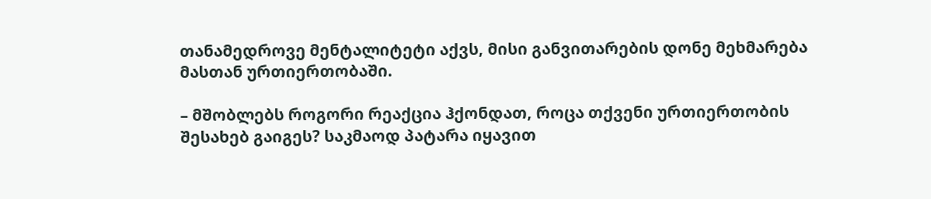თანამედროვე მენტალიტეტი აქვს, მისი განვითარების დონე მეხმარება მასთან ურთიერთობაში.

– მშობლებს როგორი რეაქცია ჰქონდათ, როცა თქვენი ურთიერთობის შესახებ გაიგეს? საკმაოდ პატარა იყავით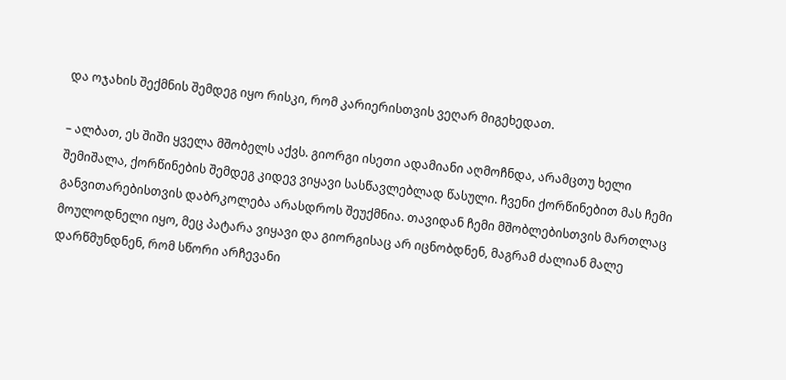და ოჯახის შექმნის შემდეგ იყო რისკი, რომ კარიერისთვის ვეღარ მიგეხედათ.

– ალბათ, ეს შიში ყველა მშობელს აქვს. გიორგი ისეთი ადამიანი აღმოჩნდა, არამცთუ ხელი შემიშალა, ქორწინების შემდეგ კიდევ ვიყავი სასწავლებლად წასული. ჩვენი ქორწინებით მას ჩემი განვითარებისთვის დაბრკოლება არასდროს შეუქმნია. თავიდან ჩემი მშობლებისთვის მართლაც მოულოდნელი იყო, მეც პატარა ვიყავი და გიორგისაც არ იცნობდნენ, მაგრამ ძალიან მალე დარწმუნდნენ, რომ სწორი არჩევანი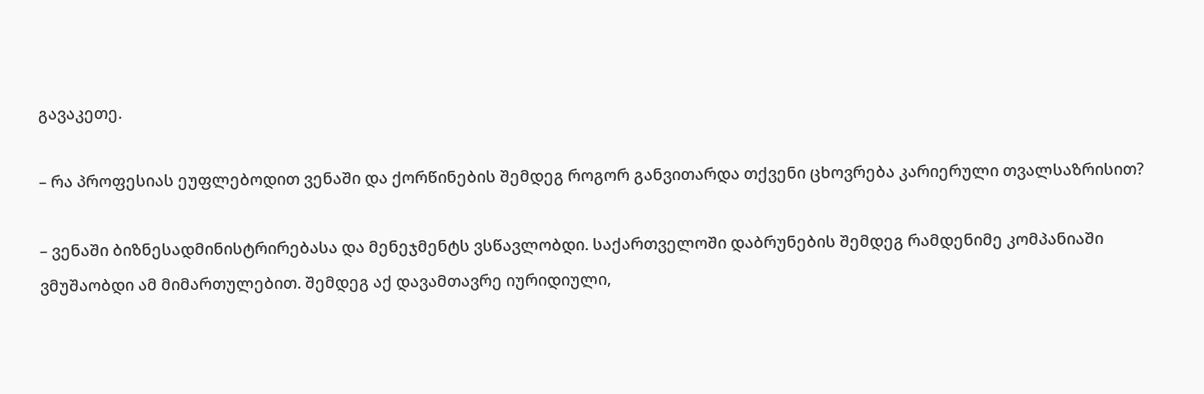გავაკეთე.

– რა პროფესიას ეუფლებოდით ვენაში და ქორწინების შემდეგ როგორ განვითარდა თქვენი ცხოვრება კარიერული თვალსაზრისით?

– ვენაში ბიზნესადმინისტრირებასა და მენეჯმენტს ვსწავლობდი. საქართველოში დაბრუნების შემდეგ რამდენიმე კომპანიაში ვმუშაობდი ამ მიმართულებით. შემდეგ აქ დავამთავრე იურიდიული,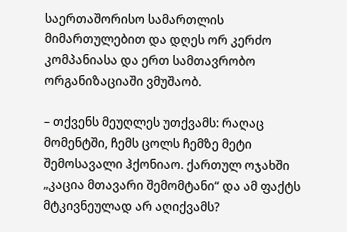საერთაშორისო სამართლის მიმართულებით და დღეს ორ კერძო კომპანიასა და ერთ სამთავრობო ორგანიზაციაში ვმუშაობ.

– თქვენს მეუღლეს უთქვამს: რაღაც მომენტში, ჩემს ცოლს ჩემზე მეტი შემოსავალი ჰქონიაო. ქართულ ოჯახში „კაცია მთავარი შემომტანი“ და ამ ფაქტს მტკივნეულად არ აღიქვამს?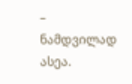– ნამდვილად ასეა.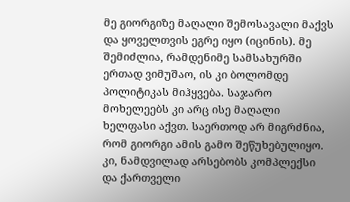მე გიორგიზე მაღალი შემოსავალი მაქვს და ყოველთვის ეგრე იყო (იცინის). მე შემიძლია, რამდენიმე სამსახურში ერთად ვიმუშაო, ის კი ბოლომდე პოლიტიკას მიჰყვება. საჯარო მოხელეებს კი არც ისე მაღალი ხელფასი აქვთ. საერთოდ არ მიგრძნია, რომ გიორგი ამის გამო შეწუხებულიყო. კი, ნამდვილად არსებობს კომპლექსი და ქართველი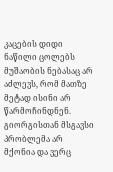კაცების დიდი ნაწილი ცოლებს მუშაობის ნებასაც არ აძლევს, რომ მათზე მეტად ისინი არ წარმოჩინდნენ. გიორგისთან მსგავსი პრობლემა არ მქონია და ვერც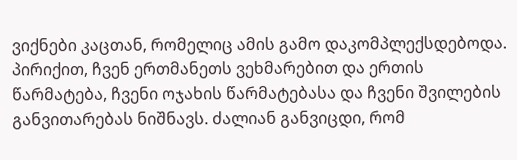ვიქნები კაცთან, რომელიც ამის გამო დაკომპლექსდებოდა. პირიქით, ჩვენ ერთმანეთს ვეხმარებით და ერთის წარმატება, ჩვენი ოჯახის წარმატებასა და ჩვენი შვილების განვითარებას ნიშნავს. ძალიან განვიცდი, რომ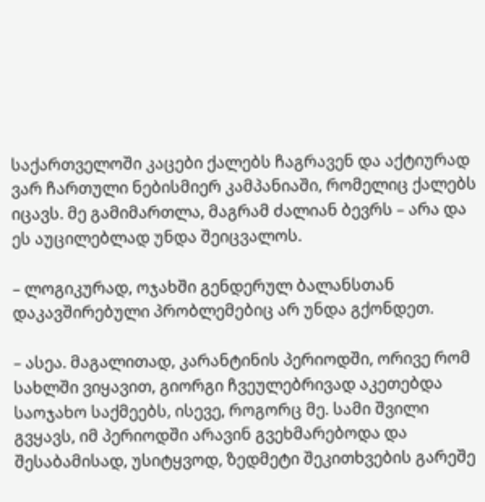საქართველოში კაცები ქალებს ჩაგრავენ და აქტიურად ვარ ჩართული ნებისმიერ კამპანიაში, რომელიც ქალებს იცავს. მე გამიმართლა, მაგრამ ძალიან ბევრს – არა და ეს აუცილებლად უნდა შეიცვალოს.

– ლოგიკურად, ოჯახში გენდერულ ბალანსთან დაკავშირებული პრობლემებიც არ უნდა გქონდეთ.

– ასეა. მაგალითად, კარანტინის პერიოდში, ორივე რომ სახლში ვიყავით, გიორგი ჩვეულებრივად აკეთებდა საოჯახო საქმეებს, ისევე, როგორც მე. სამი შვილი გვყავს, იმ პერიოდში არავინ გვეხმარებოდა და შესაბამისად, უსიტყვოდ, ზედმეტი შეკითხვების გარეშე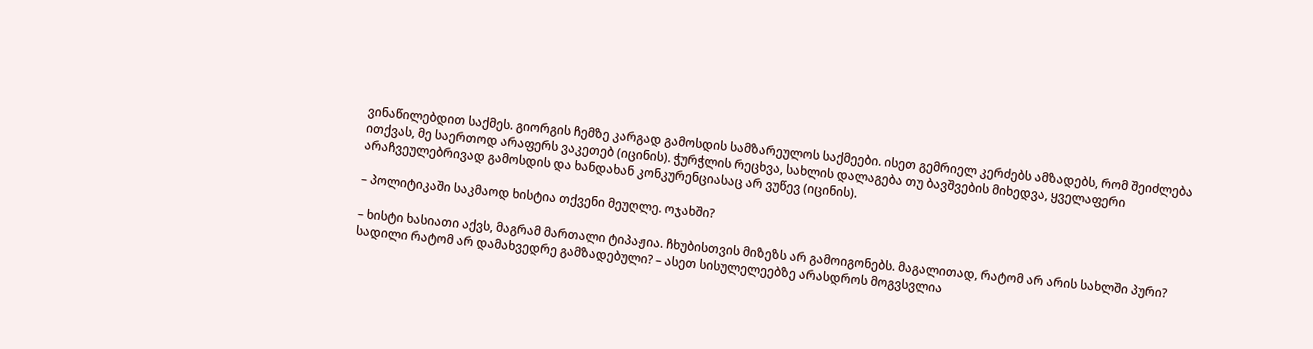ვინაწილებდით საქმეს. გიორგის ჩემზე კარგად გამოსდის სამზარეულოს საქმეები. ისეთ გემრიელ კერძებს ამზადებს, რომ შეიძლება ითქვას, მე საერთოდ არაფერს ვაკეთებ (იცინის). ჭურჭლის რეცხვა, სახლის დალაგება თუ ბავშვების მიხედვა, ყველაფერი არაჩვეულებრივად გამოსდის და ხანდახან კონკურენციასაც არ ვუწევ (იცინის).

– პოლიტიკაში საკმაოდ ხისტია თქვენი მეუღლე. ოჯახში?

– ხისტი ხასიათი აქვს, მაგრამ მართალი ტიპაჟია. ჩხუბისთვის მიზეზს არ გამოიგონებს. მაგალითად, რატომ არ არის სახლში პური? სადილი რატომ არ დამახვედრე გამზადებული? – ასეთ სისულელეებზე არასდროს მოგვსვლია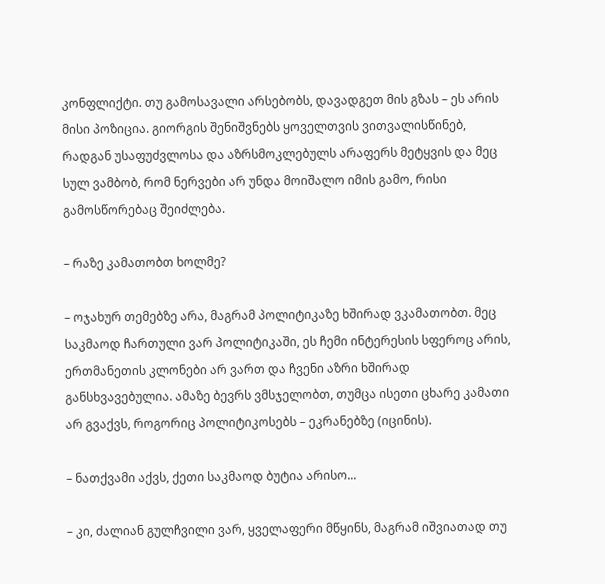კონფლიქტი. თუ გამოსავალი არსებობს, დავადგეთ მის გზას – ეს არის მისი პოზიცია. გიორგის შენიშვნებს ყოველთვის ვითვალისწინებ, რადგან უსაფუძვლოსა და აზრსმოკლებულს არაფერს მეტყვის და მეც სულ ვამბობ, რომ ნერვები არ უნდა მოიშალო იმის გამო, რისი გამოსწორებაც შეიძლება.

– რაზე კამათობთ ხოლმე?

– ოჯახურ თემებზე არა, მაგრამ პოლიტიკაზე ხშირად ვკამათობთ. მეც საკმაოდ ჩართული ვარ პოლიტიკაში, ეს ჩემი ინტერესის სფეროც არის, ერთმანეთის კლონები არ ვართ და ჩვენი აზრი ხშირად განსხვავებულია. ამაზე ბევრს ვმსჯელობთ, თუმცა ისეთი ცხარე კამათი არ გვაქვს, როგორიც პოლიტიკოსებს – ეკრანებზე (იცინის).

– ნათქვამი აქვს, ქეთი საკმაოდ ბუტია არისო...

– კი, ძალიან გულჩვილი ვარ, ყველაფერი მწყინს, მაგრამ იშვიათად თუ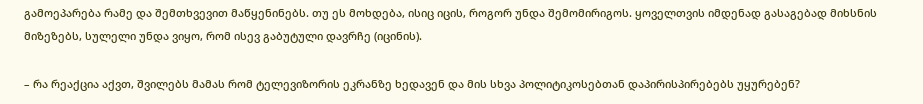გამოეპარება რამე და შემთხვევით მაწყენინებს. თუ ეს მოხდება, ისიც იცის, როგორ უნდა შემომირიგოს. ყოველთვის იმდენად გასაგებად მიხსნის მიზეზებს, სულელი უნდა ვიყო, რომ ისევ გაბუტული დავრჩე (იცინის).

– რა რეაქცია აქვთ, შვილებს მამას რომ ტელევიზორის ეკრანზე ხედავენ და მის სხვა პოლიტიკოსებთან დაპირისპირებებს უყურებენ?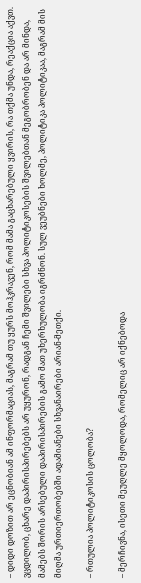– დიდი დოზით არ ეცნობიან ამ ინფორმაციას, მაგრამ თუ ყურს მოჰკრავენ, რომ მამა გაცხარებული ყვირის, რა თქმა უნდა, რეაქცია აქვთ. ვცდილობ, ცხარე დაპირისპირებებს არ უყურონ, რადგან ჩემი შვილები სხვა პოლიტიკოსების შვილებთან მეგობრობენ და არ მინდა, მამებს შორის არსებული დაპირისპირების გამო მათ უხერხულობა იგრძნონ. სულ ვეუბნები ხოლმე, პოლიტიკა პოლიტიკაა, მაგრამ მის მიღმა ურთიერთობებში ადამიანები სხვანაირები არიან-მეთქი.

– რთულია პოლიტიკოსის ცოლობა?

– მერჩივნა, ისეთი მეუღლე მყოლოდა, რომელიც არ იქნებოდა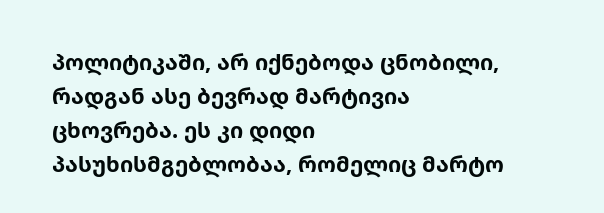პოლიტიკაში, არ იქნებოდა ცნობილი, რადგან ასე ბევრად მარტივია ცხოვრება. ეს კი დიდი პასუხისმგებლობაა, რომელიც მარტო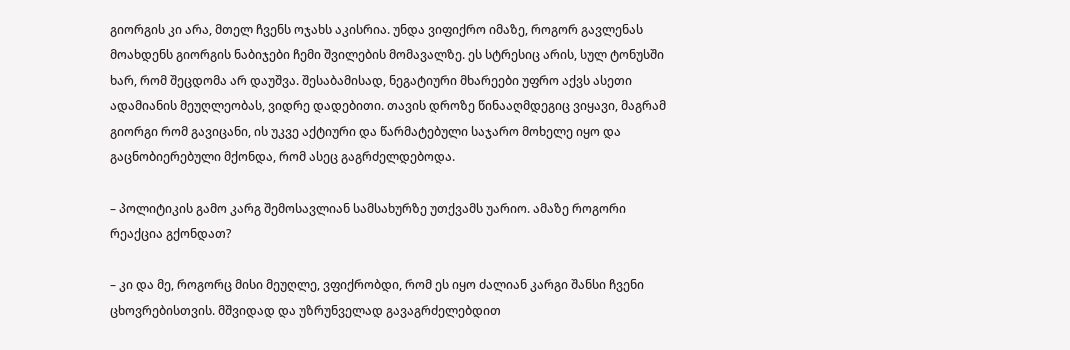გიორგის კი არა, მთელ ჩვენს ოჯახს აკისრია. უნდა ვიფიქრო იმაზე, როგორ გავლენას მოახდენს გიორგის ნაბიჯები ჩემი შვილების მომავალზე. ეს სტრესიც არის, სულ ტონუსში ხარ, რომ შეცდომა არ დაუშვა. შესაბამისად, ნეგატიური მხარეები უფრო აქვს ასეთი ადამიანის მეუღლეობას, ვიდრე დადებითი. თავის დროზე წინააღმდეგიც ვიყავი, მაგრამ გიორგი რომ გავიცანი, ის უკვე აქტიური და წარმატებული საჯარო მოხელე იყო და გაცნობიერებული მქონდა, რომ ასეც გაგრძელდებოდა.

– პოლიტიკის გამო კარგ შემოსავლიან სამსახურზე უთქვამს უარიო. ამაზე როგორი რეაქცია გქონდათ?

– კი და მე, როგორც მისი მეუღლე, ვფიქრობდი, რომ ეს იყო ძალიან კარგი შანსი ჩვენი ცხოვრებისთვის. მშვიდად და უზრუნველად გავაგრძელებდით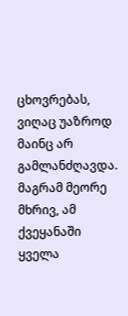ცხოვრებას, ვიღაც უაზროდ მაინც არ გამლანძღავდა. მაგრამ მეორე მხრივ, ამ ქვეყანაში ყველა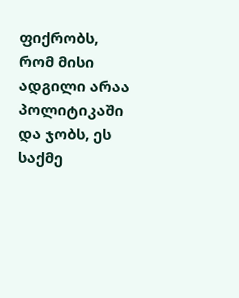ფიქრობს, რომ მისი ადგილი არაა პოლიტიკაში და ჯობს, ეს საქმე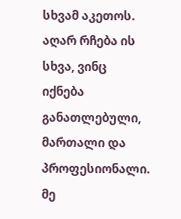სხვამ აკეთოს. აღარ რჩება ის სხვა, ვინც იქნება განათლებული, მართალი და პროფესიონალი. მე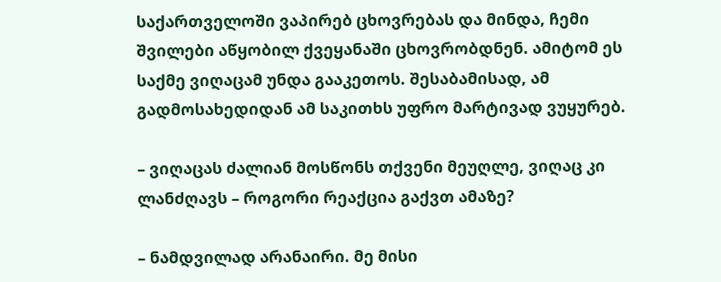საქართველოში ვაპირებ ცხოვრებას და მინდა, ჩემი შვილები აწყობილ ქვეყანაში ცხოვრობდნენ. ამიტომ ეს საქმე ვიღაცამ უნდა გააკეთოს. შესაბამისად, ამ გადმოსახედიდან ამ საკითხს უფრო მარტივად ვუყურებ.

– ვიღაცას ძალიან მოსწონს თქვენი მეუღლე, ვიღაც კი ლანძღავს – როგორი რეაქცია გაქვთ ამაზე?

– ნამდვილად არანაირი. მე მისი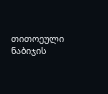თითოეული ნაბიჯის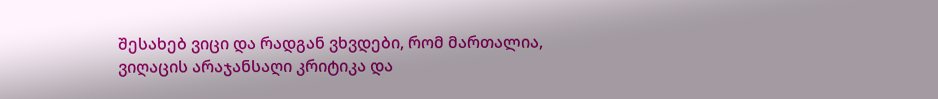შესახებ ვიცი და რადგან ვხვდები, რომ მართალია, ვიღაცის არაჯანსაღი კრიტიკა და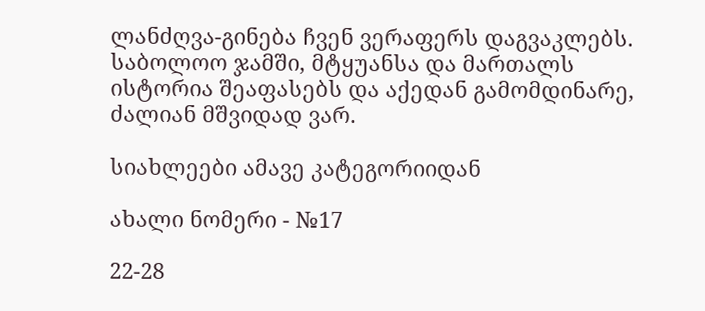ლანძღვა-გინება ჩვენ ვერაფერს დაგვაკლებს. საბოლოო ჯამში, მტყუანსა და მართალს ისტორია შეაფასებს და აქედან გამომდინარე, ძალიან მშვიდად ვარ.

სიახლეები ამავე კატეგორიიდან

ახალი ნომერი - №17

22-28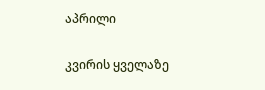აპრილი

კვირის ყველაზე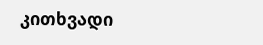კითხვადი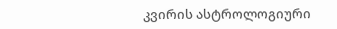კვირის ასტროლოგიური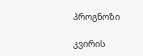პროგნოზი

კვირის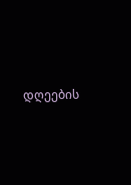დღეების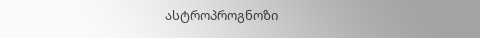ასტროპროგნოზი